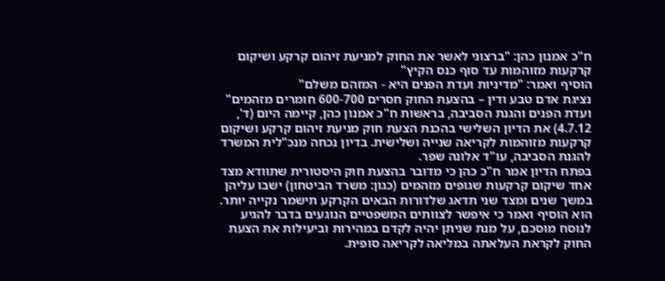ח"כ אמנון כהן: "ברצוני לאשר את החוק למניעת זיהום קרקע ושיקום קרקעות מזוהמות עד סוף כנס הקיץ"
הוסיף ואמר: "מדיניות ועדת הפנים היא - המזהם משלם"
נציגת אדם טבע ודין – בהצעת החוק חסרים 600-700 חומרים מזהמים"
ועדת הפנים והגנת הסביבה, בראשות ח"כ אמנון כהן, קיימה היום (ד', 4.7.12) את הדיון השלישי בהכנת הצעת חוק מניעת זיהום קרקע ושיקום קרקעות מזוהמות לקריאה שנייה ושלישית. בדיון נכחה מנכ"לית המשרד להגנת הסביבה, עו"ד אלונה שפר.
בפתח הדיון אמר ח"כ כהן כי מדובר בהצעת חוק היסטורית שתוודא מצד אחד שיקום קרקעות שגופים מזהמים (כגון: משרד הביטחון) ישבו עליהן במשך שנים ומצד שני תדאג שלדורות הבאים הקרקע תישמר נקייה יותר. הוא הוסיף ואמר כי איפשר לצוותים המשפטיים הנוגעים בדבר להגיע לנוסח מוסכם, על מנת שניתן יהיה לקדם במהירות וביעילות את הצעת החוק לקראת העלאתה במליאה לקריאה סופית.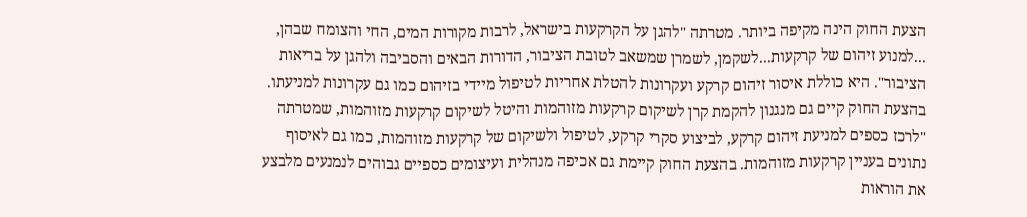הצעת החוק הינה מקיפה ביותר. מטרתה "להגן על הקרקעות בישראל, לרבות מקורות המים, החי והצומח שבהן, ...למנוע זיהום של קרקעות...לשקמן, לשמרן שמשאב לטובת הציבור, הדורות הבאים והסביבה ולהגן על בריאות הציבור". היא כוללת איסור זיהום קרקע ועקרונות להטלת אחריות לטיפול מיידי בזיהום כמו גם עקרונות למניעתו. בהצעת החוק קיים גם מנגנון להקמת קרן לשיקום קרקעות מזוהמות והיטל לשיקום קרקעות מזוהמות, שמטרתה "לרכז כספים למניעת זיהום קרקע, לביצוע סקרי קרקע, לטיפול ולשיקום של קרקעות מזוהמות, כמו גם לאיסוף נתונים בעניין קרקעות מזוהמות. בהצעת החוק קיימת גם אכיפה מנהלית ועיצומים כספיים גבוהים לנמנעים מלבצע את הוראות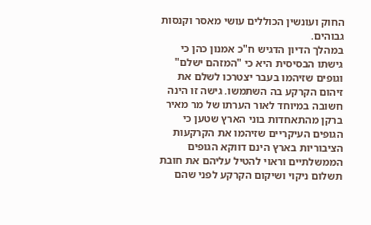החוק ועונשין הכוללים עושי מאסר וקנסות גבוהים.
במהלך הדיון הדגיש ח"כ אמנון כהן כי גישתו הבסיסית היא כי "המזהם ישלם" וגופים שזיהמו בעבר יצטרכו לשלם את זיהום הקרקע בה השתמשו. גישה זו הינה חשובה במיוחד לאור הערתו של מר מאיר ברקן מהתאחדות בוני הארץ שטען כי הגופים העיקריים שזיהמו את הקרקעות הציבוריות בארץ הינם דווקא הגופים הממשלתיים וראוי להטיל עליהם את חובת תשלום ניקוי ושיקום הקרקע לפני שהם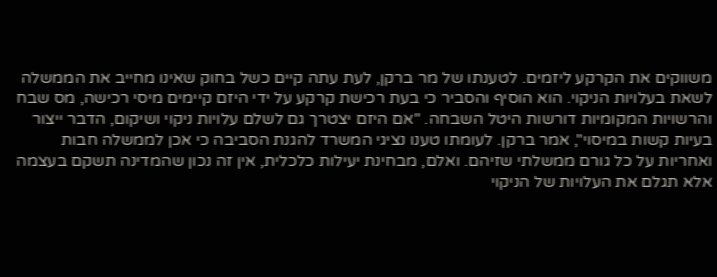משווקים את הקרקע ליזמים. לטענתו של מר ברקן, לעת עתה קיים כשל בחוק שאינו מחייב את הממשלה לשאת בעלויות הניקוי. הוא הוסיף והסביר כי בעת רכישת קרקע על ידי היזם קיימים מיסי רכישה, מס שבח והרשויות המקומיות דורשות היטל השבחה. "אם היזם יצטרך גם לשלם עלויות ניקוי ושיקום, הדבר ייצור בעיות קשות במיסוי", אמר ברקן. לעומתו טענו נציגי המשרד להגנת הסביבה כי אכן לממשלה חבות ואחריות על כל גורם ממשלתי שזיהם. ואלם, מבחינת יעילות כלכלית, אין זה נכון שהמדינה תשקם בעצמה אלא תגלם את העלויות של הניקוי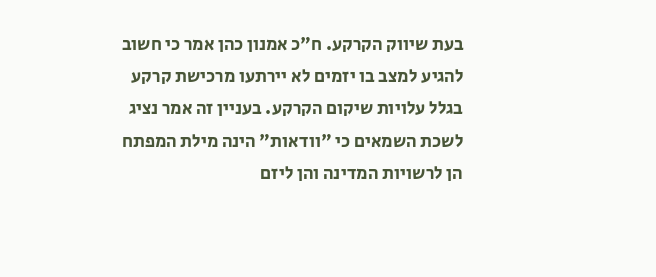בעת שיווק הקרקע. ח"כ אמנון כהן אמר כי חשוב להגיע למצב בו יזמים לא יירתעו מרכישת קרקע בגלל עלויות שיקום הקרקע. בעניין זה אמר נציג לשכת השמאים כי "וודאות" הינה מילת המפתח הן לרשויות המדינה והן ליזם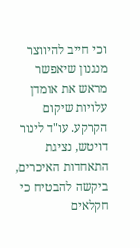וכי חייב להיווצר מנגנון שיאפשר מראש את אומדן עלויות שיקום הקרקע. עו"ד לינור דויטש, נציגת התאחדות האיכרים, ביקשה להבטיח כי חקלאים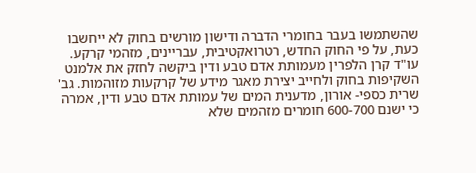שהשתמשו בעבר בחומרי הדברה ודישון מורשים בחוק לא ייחשבו כעת, על פי החוק החדש, רטרואקטיבית, עבריינים, מזהמי קרקע. עו"ד קרן הלפרין מעמותת אדם טבע ודין ביקשה לחזק את אלמנט השקיפות בחוק ולחייב יצירת מאגר מידע של קרקעות מזוהמות. גב' שרית כספי- אורון, מדענית המים של עמותת אדם טבע ודין, אמרה כי ישנם 600-700 חומרים מזהמים שלא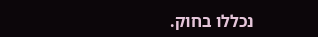נכללו בחוק.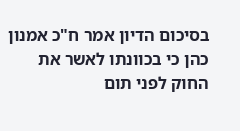בסיכום הדיון אמר ח"כ אמנון כהן כי בכוונתו לאשר את החוק לפני תום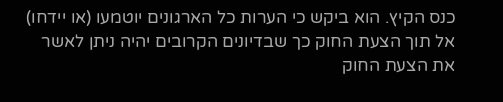כנס הקיץ. הוא ביקש כי הערות כל הארגונים יוטמעו (או יידחו) אל תוך הצעת החוק כך שבדיונים הקרובים יהיה ניתן לאשר את הצעת החוק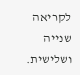לקריאה שנייה ושלישית.